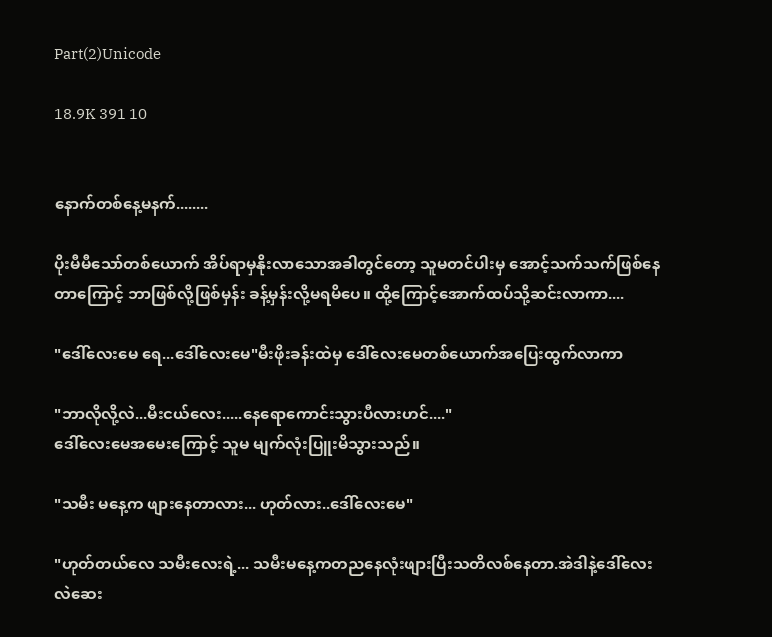Part(2)Unicode

18.9K 391 10


နောက်တစ်နေ့မနက်........

ပိုးမီမီသော်တစ်ယောက် အိပ်ရာမှနိုးလာသောအခါတွင်တော့ သူမတင်ပါးမှ အောင့်သက်သက်ဖြစ်နေတာကြောင့် ဘာဖြစ်လို့ဖြစ်မှန်း ခန့်မှန်းလို့မရမိပေ။ ထို့ကြောင့်အောက်ထပ်သို့ဆင်းလာကာ....

"ဒေါ်လေးမေ ရေ...ဒေါ်လေးမေ"မီးဖိုးခန်းထဲမှ ဒေါ်လေးမေတစ်ယောက်အပြေးထွက်လာကာ

"ဘာလိုလို့လဲ...မီးငယ်လေး.....နေရောကောင်းသွားပီလားဟင်...."
ဒေါ်လေးမေအမေးကြောင့် သူမ မျက်လုံးပြူးမိသွားသည်။

"သမီး မနေ့က ဖျားနေတာလား... ဟုတ်လား..ဒေါ်လေးမေ"

"ဟုတ်တယ်လေ သမီးလေးရဲ့... သမီးမနေ့ကတညနေလုံးဖျားပြီးသတိလစ်နေတာ.အဲဒါနဲ့ဒေါ်လေးလဲဆေး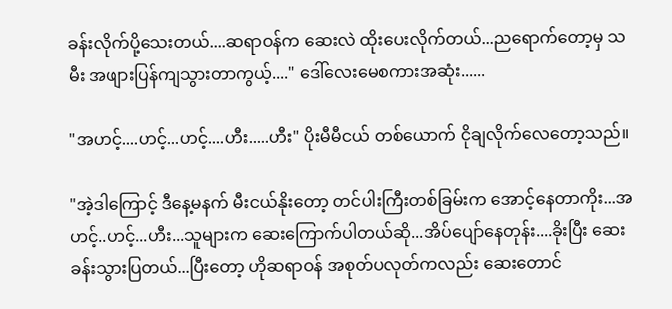ခန်းလိုက်ပို့သေးတယ်....ဆရာဝန်က ဆေးလဲ ထိုးပေးလိုက်တယ်...ညရောက်တော့မှ သမီး အဖျားပြန်ကျသွားတာကွယ့်...." ဒေါ်လေးမေစကားအဆုံး......

"အဟင့်....ဟင့်...ဟင့်....ဟီး.....ဟီး" ပိုးမီမီငယ် တစ်ယောက် ငိုချလိုက်လေတော့သည်။

"အဲ့ဒါကြောင့် ဒီနေ့မနက် မီးငယ်နိုးတော့ တင်ပါးကြီးတစ်ခြမ်းက အောင့်နေတာကိုး...အဟင့်..ဟင့်...ဟီး...သူများက ဆေးကြောက်ပါတယ်ဆို...အိပ်ပျော်နေတုန်း....ခိုးပြီး ဆေးခန်းသွားပြတယ်...ပြီးတော့ ဟိုဆရာဝန် အစုတ်ပလုတ်ကလည်း ဆေးတောင်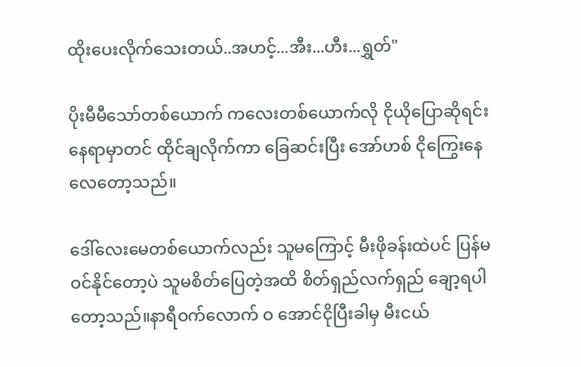ထိုးပေးလိုက်သေးတယ်..အဟင့်...အီး...ဟီး...ရွှတ်"

ပိုးမီမီသော်တစ်ယောက် ကလေးတစ်ယောက်လို ငိုယိုပြောဆိုရင်း နေရာမှာတင် ထိုင်ချလိုက်ကာ ခြေဆင်းပြီး အော်ဟစ် ငိုကြွေးနေလေတော့သည်။

ဒေါ်လေးမေတစ်ယောက်လည်း သူမကြောင့် မီးဖိုခန်းထဲပင် ပြန်မဝင်နိုင်တော့ပဲ သူမစိတ်ပြေတဲ့အထိ စိတ်ရှည်လက်ရှည် ချော့ရပါတော့သည်။နာရီဝက်လောက် ဝ အောင်ငိုပြီးခါမှ မီးငယ်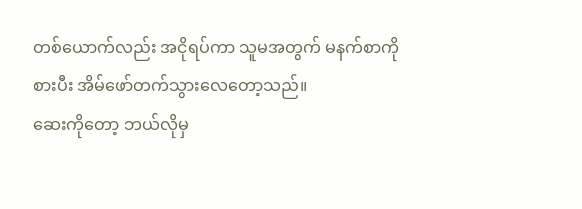တစ်ယောက်လည်း အငိုရပ်ကာ သူမအတွက် မနက်စာကိုစားပီး အိမ်ဖော်တက်သွားလေတော့သည်။
ဆေးကိုတော့ ဘယ်လိုမှ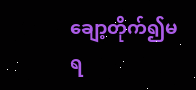ချော့တိုက်၍မရ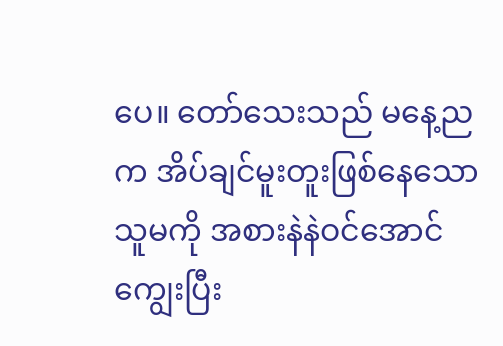ပေ။ တော်သေးသည် မနေ့ညက အိပ်ချင်မူးတူးဖြစ်နေသော သူမကို အစားနဲနဲဝင်အောင်ကျွေးပြီး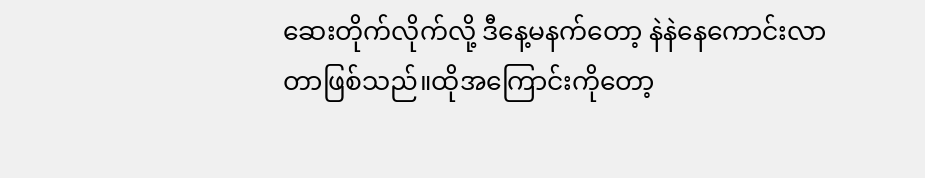ဆေးတိုက်လိုက်လို့ ဒီနေ့မနက်တော့ နဲနဲနေကောင်းလာတာဖြစ်သည်။ထိုအကြောင်းကိုတော့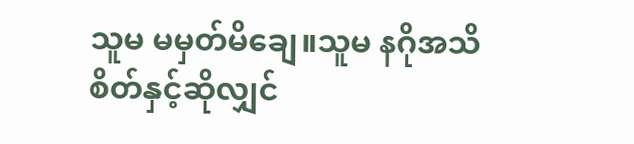သူမ မမှတ်မိချေ။သူမ နဂိုအသိစိတ်နှင့်ဆိုလျှင်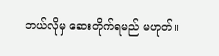ဘယ်လိုမှ ဆေးတိုက်ရမည် မဟုတ်။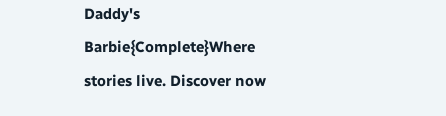Daddy's Barbie{Complete}Where stories live. Discover now